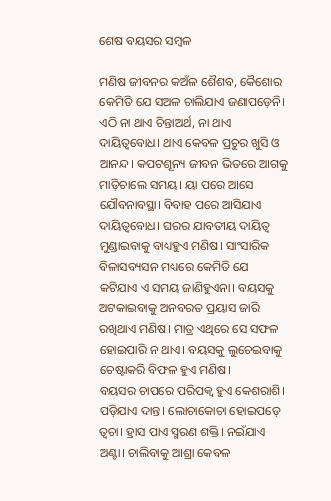ଶେଷ ବୟସର ସମ୍ବଳ

ମଣିଷ ଜୀବନର କଅଁଳ ଶୈଶବ, କୈଶୋର କେମିତି ଯେ ସଅଳ ଚାଲିଯାଏ ଜଣାପଡ଼େନି। ଏଠି ନା ଥାଏ ଚିନ୍ତାଅର୍ଥ, ନା ଥାଏ ଦାୟିତ୍ୱବୋଧ। ଥାଏ କେବଳ ପ୍ରଚୁର ଖୁସି ଓ ଆନନ୍ଦ। କପଟଶୂନ୍ୟ ଜୀବନ ଭିତରେ ଆଗକୁ ମାଡ଼ିଚାଲେ ସମୟ। ୟା ପରେ ଆସେ ଯୌବନାବସ୍ଥା। ବିବାହ ପରେ ଆସିଯାଏ ଦାୟିତ୍ୱବୋଧ। ଘରର ଯାବତୀୟ ଦାୟିତ୍ୱ ମୁଣ୍ଡାଇବାକୁ ବାଧ୍ୟହୁଏ ମଣିଷ। ସାଂସାରିକ ବିଳାସବ୍ୟସନ ମଧ୍ୟରେ କେମିତି ଯେ କଟିଯାଏ ଏ ସମୟ ଜାଣିହୁଏନା। ବୟସକୁ ଅଟକାଇବାକୁ ଅନବରତ ପ୍ରୟାସ ଜାରି ରଖିଥାଏ ମଣିଷ। ମାତ୍ର ଏଥିରେ ସେ ସଫଳ ହୋଇପାରି ନ ଥାଏ। ବୟସକୁ ଲୁଚେଇବାକୁ ଚେଷ୍ଟାକରି ବିଫଳ ହୁଏ ମଣିଷ।
ବୟସର ଚାପରେ ପରିପକ୍ୱ ହୁଏ କେଶରାଶି। ପଡ଼ିଯାଏ ଦାନ୍ତ। ଲୋଚାକୋଚା ହୋଇପଡ଼େ ତ୍ୱଚା। ହ୍ରାସ ପାଏ ସ୍ମରଣ ଶକ୍ତି। ନଇଁଯାଏ ଅଣ୍ଟା। ଚାଲିବାକୁ ଆଶ୍ରା କେବଳ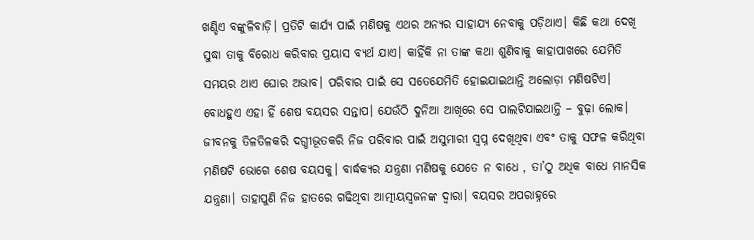ଖଣ୍ଡିଏ ବଙ୍କୁଳିବାଡ଼ି। ପ୍ରତିଟି କାର୍ଯ୍ୟ ପାଇଁ ମଣିଷକୁ ଏଥର ଅନ୍ୟର ସାହାଯ୍ୟ ନେବାକୁ ପଡ଼ିଥାଏ। କିଛି କଥା ଦେଖି ସୁଦ୍ଧା ତାକୁ ବିରୋଧ କରିବାର ପ୍ରୟାସ ବ୍ୟର୍ଥ ଯାଏ। କାହିଁକି ନା ତାଙ୍କ କଥା ଶୁଣିବାକୁ କାହାପାଖରେ ଯେମିତି ସମୟର ଥାଏ ଘୋର ଅଭାବ। ପରିବାର ପାଇଁ ସେ ସତେଯେମିତି ହୋଇଯାଇଥାନ୍ତି ଅଲୋଡ଼ା ମଣିଷଟିଏ। ବୋଧହୁଏ ଏହା ହିଁ ଶେଷ ବୟସର ସନ୍ତାପ। ଯେଉଁଠି ଦୁନିଆ ଆଖିରେ ସେ ପାଲଟିଯାଇଥାନ୍ତି – ବୁଢ଼ା ଲୋକ।
ଜୀବନକୁ ତିଳତିଳକରି ଦଗ୍ଧୀଭୂତକରି ନିଜ ପରିବାର ପାଇଁ ଅସୁମାରୀ ସ୍ବପ୍ନ ଦେଖିଥିବା ଏବଂ ତାକୁ ସଫଳ କରିଥିବା ମଣିଷଟି ଭୋଗେ ଶେଷ ବୟସକୁ। ବାର୍ଦ୍ଧକ୍ୟର ଯନ୍ତ୍ରଣା ମଣିଷକୁ ଯେତେ ନ ବାଧେ , ତା’ଠୁ ଅଧିକ ବାଧେ ମାନସିକ ଯନ୍ତ୍ରଣା। ତାହାପୁଣି ନିଜ ହାତରେ ଗଢିଥିବା ଆତ୍ମୀୟସ୍ବଜନଙ୍କ ଦ୍ୱାରା। ବୟସର ଅପରାହ୍ନରେ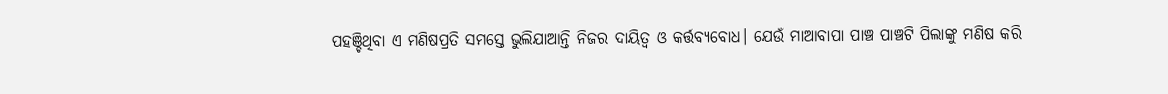ପହଞ୍ଚିଥିବା ଏ ମଣିଷପ୍ରତି ସମସ୍ତେ ଭୁଲିଯାଆନ୍ତି ନିଜର ଦାୟିତ୍ୱ ଓ କର୍ତ୍ତବ୍ୟବୋଧ। ଯେଉଁ ମାଆବାପା ପାଞ୍ଚ ପାଞ୍ଚଟି ପିଲାଙ୍କୁ ମଣିଷ କରି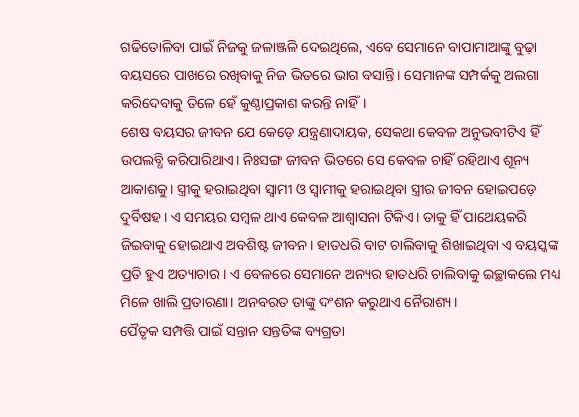ଗଢିତୋଳିବା ପାଇଁ ନିଜକୁ ଜଳାଞ୍ଜଳି ଦେଇଥିଲେ, ଏବେ ସେମାନେ ବାପାମାଆଙ୍କୁ ବୁଢ଼ା ବୟସରେ ପାଖରେ ରଖିବାକୁ ନିଜ ଭିତରେ ଭାଗ ବସାନ୍ତି। ସେମାନଙ୍କ ସମ୍ପର୍କକୁ ଅଲଗା କରିଦେବାକୁ ତିଳେ ହେଁ କୁଣ୍ଠାପ୍ରକାଶ କରନ୍ତି ନାହିଁ।
ଶେଷ ବୟସର ଜୀବନ ଯେ କେଡ଼େ ଯନ୍ତ୍ରଣାଦାୟକ, ସେକଥା କେବଳ ଅନୁଭବୀଟିଏ ହିଁ ଉପଲବ୍ଧି କରିପାରିଥାଏ। ନିଃସଙ୍ଗ ଜୀବନ ଭିତରେ ସେ କେବଳ ଚାହିଁ ରହିଥାଏ ଶୂନ୍ୟ ଆକାଶକୁ। ସ୍ତ୍ରୀକୁ ହରାଇଥିବା ସ୍ବାମୀ ଓ ସ୍ବାମୀକୁ ହରାଇଥିବା ସ୍ତ୍ରୀର ଜୀବନ ହୋଇପଡ଼େ ଦୁର୍ବିଷହ। ଏ ସମୟର ସମ୍ବଳ ଥାଏ କେବଳ ଆଶ୍ୱାସନା ଟିକିଏ। ତାକୁ ହିଁ ପାଥେୟକରି ଜିଇବାକୁ ହୋଇଥାଏ ଅବଶିଷ୍ଟ ଜୀବନ। ହାତଧରି ବାଟ ଚାଲିବାକୁ ଶିଖାଇଥିବା ଏ ବୟସ୍କଙ୍କ ପ୍ରତି ହୁଏ ଅତ୍ୟାଚାର। ଏ ବେଳରେ ସେମାନେ ଅନ୍ୟର ହାତଧରି ଚାଲିବାକୁ ଇଚ୍ଛାକଲେ ମଧ୍ୟ ମିଳେ ଖାଲି ପ୍ରତାରଣା। ଅନବରତ ତାଙ୍କୁ ଦଂଶନ କରୁଥାଏ ନୈରାଶ୍ୟ।
ପୈତୃକ ସମ୍ପତ୍ତି ପାଇଁ ସନ୍ତାନ ସନ୍ତତିଙ୍କ ବ୍ୟଗ୍ରତା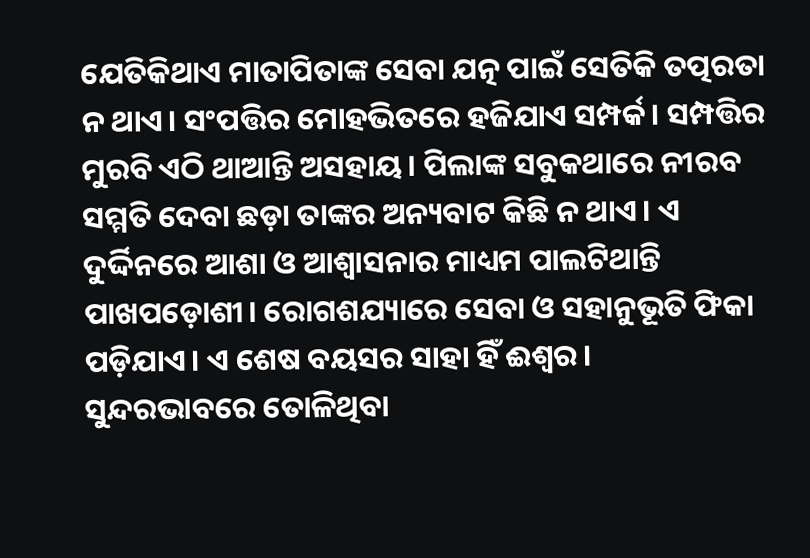ଯେତିକିଥାଏ ମାତାପିତାଙ୍କ ସେବା ଯତ୍ନ ପାଇଁ ସେତିକି ତତ୍ପରତା ନ ଥାଏ। ସଂପତ୍ତିର ମୋହଭିତରେ ହଜିଯାଏ ସମ୍ପର୍କ। ସମ୍ପତ୍ତିର ମୁରବି ଏଠି ଥାଆନ୍ତି ଅସହାୟ। ପିଲାଙ୍କ ସବୁକଥାରେ ନୀରବ ସମ୍ମତି ଦେବା ଛଡ଼ା ତାଙ୍କର ଅନ୍ୟବାଟ କିଛି ନ ଥାଏ। ଏ ଦୁର୍ଦ୍ଦିନରେ ଆଶା ଓ ଆଶ୍ୱାସନାର ମାଧ୍ୟମ ପାଲଟିଥାନ୍ତି ପାଖପଡ଼ୋଶୀ। ରୋଗଶଯ୍ୟାରେ ସେବା ଓ ସହାନୁଭୂତି ଫିକା ପଡ଼ିଯାଏ। ଏ ଶେଷ ବୟସର ସାହା ହିଁ ଈଶ୍ୱର।
ସୁନ୍ଦରଭାବରେ ତୋଳିଥିବା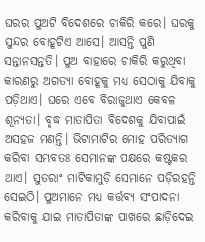ଘରର ପୁଅଟି ବିଦେଶରେ ଚାକିରି କରେ। ଘରକୁ ସୁନ୍ଦର ବୋହୂଟିଏ ଆସେ। ଆସନ୍ତି ପୁଣି ସନ୍ତାନସନ୍ତତି। ପୁଅ ବାହାରେ ଚାକିରି କରୁଥିବା କାରଣରୁ ଅଗତ୍ୟା ବୋହୂକୁ ମଧ୍ୟ ସେଠାକୁ ଯିବାକୁ ପଡ଼ିଥାଏ। ଘରେ ଏବେ ବିରାଜୁଥାଏ କେବଳ ଶୂନ୍ୟତା। ବୃଦ୍ଧ ମାତାପିତା ବିଦେଶକୁ ଯିବାପାଇଁ ଅସହଜ ମଣନ୍ତି। ଭିଟାମାଟିର ମୋହ ପରିତ୍ୟାଗ କରିବା ସମ୍ଭବତଃ ସେମାନଙ୍କ ପକ୍ଷରେ କଷ୍ଟକର ଥାଏ। ସୁତରାଂ ମାଟିକାମୁଡ଼ି ସେମାନେ ପଡ଼ିରହନ୍ତି ସେଇଠି। ପୁଅମାନେ ମଧ୍ୟ କର୍ତ୍ତବ୍ୟ ସଂପାଦନା କରିବାକୁ ଯାଇ ମାତାପିତାଙ୍କ ପାଖରେ ଛାଡ଼ିଦେଇ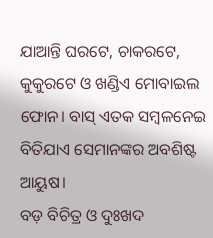ଯାଆନ୍ତି ଘରଟେ, ଚାକରଟେ, କୁକୁରଟେ ଓ ଖଣ୍ଡିଏ ମୋବାଇଲ ଫୋନ। ବାସ୍‌ ଏତକ ସମ୍ବଳନେଇ ବିତିଯାଏ ସେମାନଙ୍କର ଅବଶିଷ୍ଟ ଆୟୁଷ।
ବଡ଼ ବିଚିତ୍ର ଓ ଦୁଃଖଦ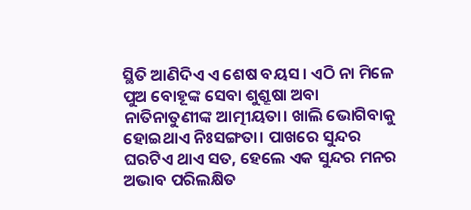ସ୍ଥିତି ଆଣିଦିଏ ଏ ଶେଷ ବୟସ। ଏଠି ନା ମିଳେ ପୁଅ ବୋହୂଙ୍କ ସେବା ଶୁଶ୍ରୂଷା ଅବା ନାତିନାତୁଣୀଙ୍କ ଆତ୍ମୀୟତା। ଖାଲି ଭୋଗିବାକୁ ହୋଇଥାଏ ନିଃସଙ୍ଗତା। ପାଖରେ ସୁନ୍ଦର ଘରଟିଏ ଥାଏ ସତ, ହେଲେ ଏକ ସୁନ୍ଦର ମନର ଅଭାବ ପରିଲକ୍ଷିତ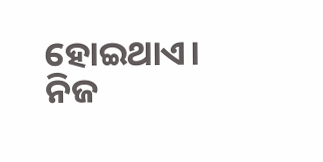ହୋଇଥାଏ। ନିଜ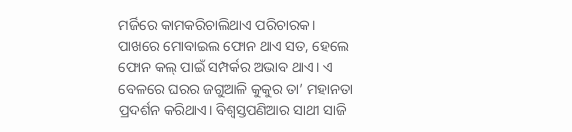ମର୍ଜିରେ କାମକରିଚାଲିଥାଏ ପରିଚାରକ। ପାଖରେ ମୋବାଇଲ ଫୋନ ଥାଏ ସତ, ହେଲେ ଫୋନ କଲ୍‌ ପାଇଁ ସମ୍ପର୍କର ଅଭାବ ଥାଏ। ଏ ବେଳରେ ଘରର ଜଗୁଆଳି କୁକୁର ତା’ ମହାନତା ପ୍ରଦର୍ଶନ କରିଥାଏ। ବିଶ୍ୱସ୍ତପଣିଆର ସାଥୀ ସାଜି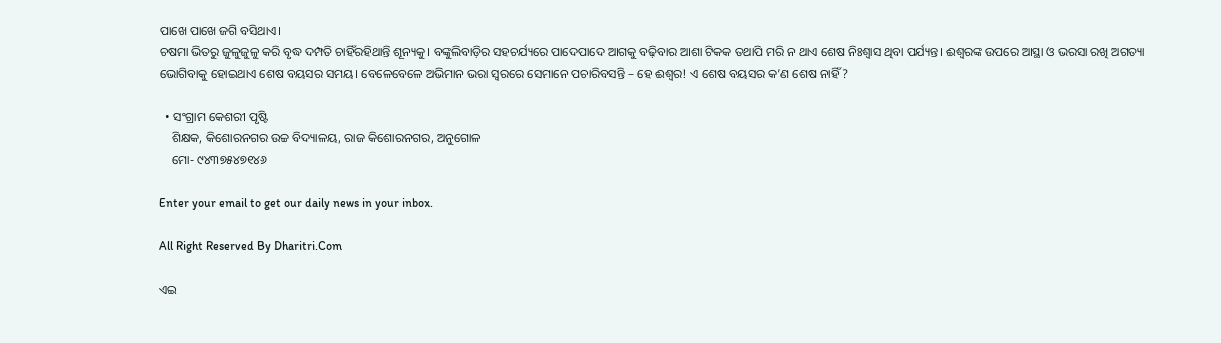ପାଖେ ପାଖେ ଜଗି ବସିଥାଏ।
ଚଷମା ଭିତରୁ ଜୁଳୁଜୁଳୁ କରି ବୃଦ୍ଧ ଦମ୍ପତି ଚାହିଁରହିଥାନ୍ତି ଶୂନ୍ୟକୁ। ବଙ୍କୁଲିବାଡ଼ିର ସହଚର୍ଯ୍ୟରେ ପାଦେପାଦେ ଆଗକୁ ବଢ଼ିବାର ଆଶା ଟିକକ ତଥାପି ମରି ନ ଥାଏ ଶେଷ ନିଃଶ୍ୱାସ ଥିବା ପର୍ଯ୍ୟନ୍ତ। ଈଶ୍ୱରଙ୍କ ଉପରେ ଆସ୍ଥା ଓ ଭରସା ରଖି ଅଗତ୍ୟା ଭୋଗିବାକୁ ହୋଇଥାଏ ଶେଷ ବୟସର ସମୟ। ବେଳେବେଳେ ଅଭିମାନ ଭରା ସ୍ବରରେ ସେମାନେ ପଚାରିବସନ୍ତି – ହେ ଈଶ୍ୱର! ଏ ଶେଷ ବୟସର କ’ଣ ଶେଷ ନାହିଁ ?

  • ସଂଗ୍ରାମ କେଶରୀ ପୃଷ୍ଟି
    ଶିକ୍ଷକ, କିଶୋରନଗର ଉଚ୍ଚ ବିଦ୍ୟାଳୟ, ରାଜ କିଶୋରନଗର, ଅନୁଗୋଳ
    ମୋ- ୯୪୩୭୫୪୭୧୪୬

Enter your email to get our daily news in your inbox.

All Right Reserved By Dharitri.Com

ଏଇ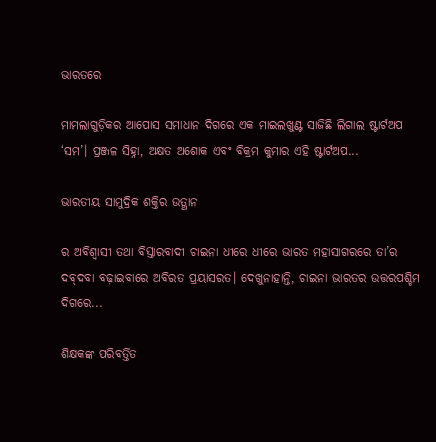ଭାରତରେ

ମାମଲାଗୁଡ଼ିକର ଆପୋସ ସମାଧାନ ଦିଗରେ ଏକ ମାଇଲଖୁଣ୍ଟ ସାଜିଛି ଲିଗାଲ ଷ୍ଟାର୍ଟଅପ ‘ସମ’। ପ୍ରଞ୍ଜଳ ସିହ୍ନା, ଅକ୍ଷତ ଅଶୋକ ଏବଂ ବିକ୍ରମ କୁମାର ଏହି ଷ୍ଟାର୍ଟଅପ...

ଭାରତୀୟ ସାମୁଦ୍ରିକ ଶକ୍ତିର ଉତ୍ଥାନ

ର ଅବିଶ୍ୱାସୀ ତଥା ବିସ୍ତାରବାଦୀ ଚାଇନା ଧୀରେ ଧୀରେ ଭାରତ ମହାସାଗରରେ ତା’ର ଦବ୍‌ଦବା ବଢ଼ାଇବାରେ ଅବିରତ ପ୍ରୟାସରତ। ଦେଖୁନାହାନ୍ତି, ଚାଇନା ଭାରତର ଉତ୍ତରପଶ୍ଚିମ ଦିଗରେ...

ଶିକ୍ଷକଙ୍କ ପରିବର୍ତ୍ତିତ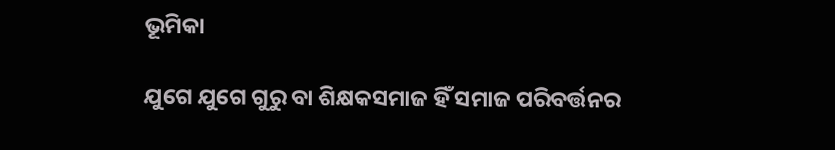ଭୂମିକା

ଯୁଗେ ଯୁଗେ ଗୁରୁ ବା ଶିକ୍ଷକସମାଜ ହିଁ ସମାଜ ପରିବର୍ତ୍ତନର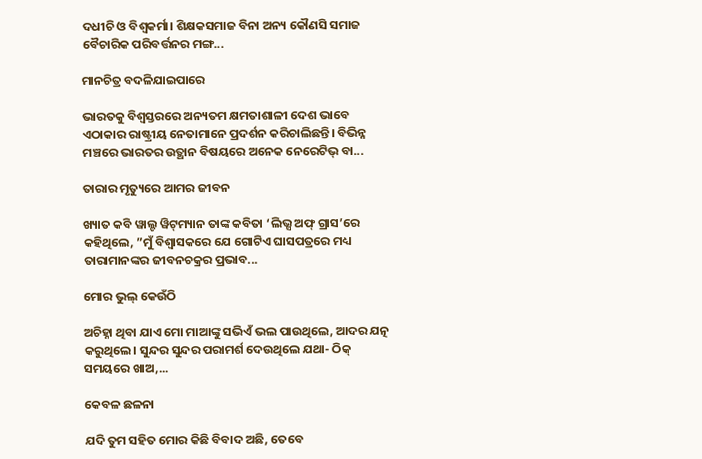ଦଧୀଚି ଓ ବିଶ୍ୱକର୍ମା। ଶିକ୍ଷକସମାଜ ବିନା ଅନ୍ୟ କୌଣସି ସମାଜ ବୈଚାରିକ ପରିବର୍ତ୍ତନର ମଙ୍ଗ...

ମାନଚିତ୍ର ବଦଳିଯାଇପାରେ

ଭାରତକୁ ବିଶ୍ୱସ୍ତରରେ ଅନ୍ୟତମ କ୍ଷମତାଶାଳୀ ଦେଶ ଭାବେ ଏଠାକାର ରାଷ୍ଟ୍ରୀୟ ନେତାମାନେ ପ୍ରଦର୍ଶନ କରିଚାଲିଛନ୍ତି। ବିଭିନ୍ନ ମଞ୍ଚରେ ଭାରତର ଉତ୍ଥାନ ବିଷୟରେ ଅନେକ ନେରେଟିଭ୍‌ ବା...

ତାରାର ମୃତ୍ୟୁରେ ଆମର ଜୀବନ

ଖ୍ୟାତ କବି ୱାଲ୍ଟ ୱିଟ୍‌ମ୍ୟାନ ତାଙ୍କ କବିତା ‘ଲିଭ୍ସ ଅଫ୍‌ ଗ୍ରାସ’ରେ କହିଥିଲେ, ”ମୁଁ ବିଶ୍ୱାସକରେ ଯେ ଗୋଟିଏ ଘାସପତ୍ରରେ ମଧ୍ୟ ତାରାମାନଙ୍କର ଜୀବନଚକ୍ରର ପ୍ରଭାବ...

ମୋର ଭୁଲ୍‌ କେଉଁଠି

ଅଚିହ୍ନା ଥିବା ଯାଏ ମୋ ମାଆଙ୍କୁ ସଭିଏଁ ଭଲ ପାଉଥିଲେ, ଆଦର ଯତ୍ନ କରୁଥିଲେ। ସୁନ୍ଦର ସୁନ୍ଦର ପରାମର୍ଶ ଦେଉଥିଲେ ଯଥା- ଠିକ୍‌ ସମୟରେ ଖାଅ,...

କେବଳ ଛଳନା

ଯଦି ତୁମ ସହିତ ମୋର କିଛି ବିବାଦ ଅଛି, ତେବେ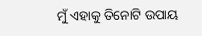ମୁଁ ଏହାକୁ ତିନୋଟି ଉପାୟ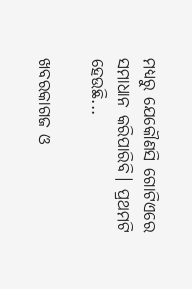ମଧ୍ୟରୁ ଯେକୌଣସି ଗୋଟିଏରେ ସମାଧାନ କରିପାରିବି। ପ୍ରଥମଟି ହେଉଛି...

ଖବରକାଗଜ ଓ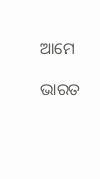ଆମେ

ଭାରତ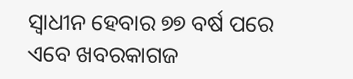ସ୍ବାଧୀନ ହେବାର ୭୭ ବର୍ଷ ପରେ ଏବେ ଖବରକାଗଜ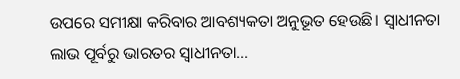ଉପରେ ସମୀକ୍ଷା କରିବାର ଆବଶ୍ୟକତା ଅନୁଭୂତ ହେଉଛି। ସ୍ବାଧୀନତା ଲାଭ ପୂର୍ବରୁ ଭାରତର ସ୍ବାଧୀନତା...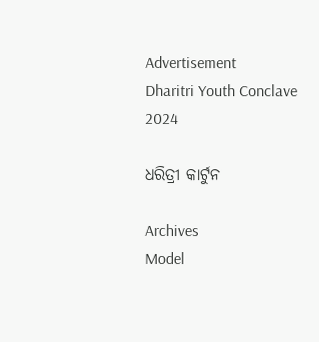Advertisement
Dharitri Youth Conclave 2024

ଧରିତ୍ରୀ କାର୍ଟୁନ

Archives
Model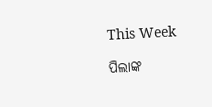This Week

ପିଲାଙ୍କ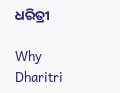ଧରିତ୍ରୀ

Why Dharitri